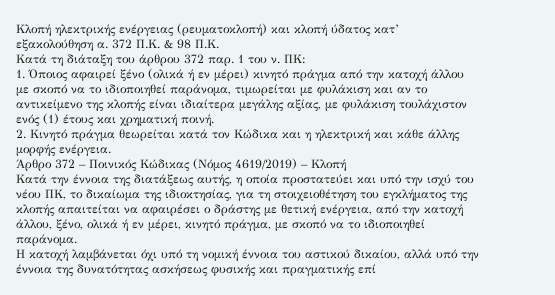Κλοπή ηλεκτρικής ενέργειας (ρευματοκλοπή) και κλοπή ύδατος κατ’ εξακολούθηση α. 372 Π.Κ. & 98 Π.Κ.
Κατά τη διάταξη του άρθρου 372 παρ. 1 του ν. ΠΚ:
1. Όποιος αφαιρεί ξένο (ολικά ή εν μέρει) κινητό πράγμα από την κατοχή άλλου με σκοπό να το ιδιοποιηθεί παράνομα, τιμωρείται με φυλάκιση και αν το αντικείμενο της κλοπής είναι ιδιαίτερα μεγάλης αξίας, με φυλάκιση τουλάχιστον ενός (1) έτους και χρηματική ποινή.
2. Κινητό πράγμα θεωρείται κατά τον Κώδικα και η ηλεκτρική και κάθε άλλης μορφής ενέργεια.
Άρθρο 372 – Ποινικός Κώδικας (Νόμος 4619/2019) – Κλοπή
Κατά την έννοια της διατάξεως αυτής, η οποία προστατεύει και υπό την ισχύ του νέου ΠΚ, το δικαίωμα της ιδιοκτησίας, για τη στοιχειοθέτηση του εγκλήματος της κλοπής απαιτείται να αφαιρέσει ο δράστης με θετική ενέργεια, από την κατοχή άλλου, ξένο, ολικά ή εν μέρει, κινητό πράγμα, με σκοπό να το ιδιοποιηθεί παράνομα.
Η κατοχή λαμβάνεται όχι υπό τη νομική έννοια του αστικού δικαίου, αλλά υπό την έννοια της δυνατότητας ασκήσεως φυσικής και πραγματικής επί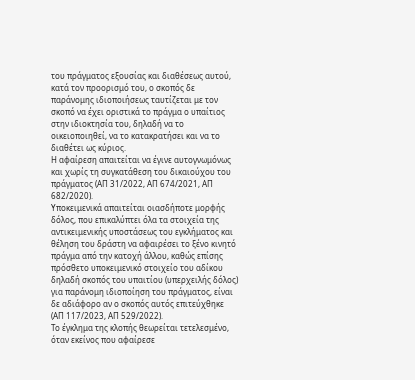του πράγματος εξουσίας και διαθέσεως αυτού, κατά τον προορισμό του, ο σκοπός δε παράνομης ιδιοποιήσεως ταυτίζεται με τον σκοπό να έχει οριστικά το πράγμα ο υπαίτιος στην ιδιοκτησία του, δηλαδή να το οικειοποιηθεί, να το κατακρατήσει και να το διαθέτει ως κύριος.
Η αφαίρεση απαιτείται να έγινε αυτογνωμόνως και χωρίς τη συγκατάθεση του δικαιούχου του πράγματος (ΑΠ 31/2022, ΑΠ 674/2021, ΑΠ 682/2020).
Υποκειμενικά απαιτείται οιασδήποτε μορφής δόλος, που επικαλύπτει όλα τα στοιχεία της αντικειμενικής υποστάσεως του εγκλήματος και θέληση του δράστη να αφαιρέσει το ξένο κινητό πράγμα από την κατοχή άλλου, καθώς επίσης πρόσθετο υποκειμενικό στοιχείο του αδίκου δηλαδή σκοπός του υπαιτίου (υπερχειλής δόλος) για παράνομη ιδιοποίηση του πράγματος, είναι δε αδιάφορο αν ο σκοπός αυτός επιτεύχθηκε (ΑΠ 117/2023, ΑΠ 529/2022).
Το έγκλημα της κλοπής θεωρείται τετελεσμένο, όταν εκείνος που αφαίρεσε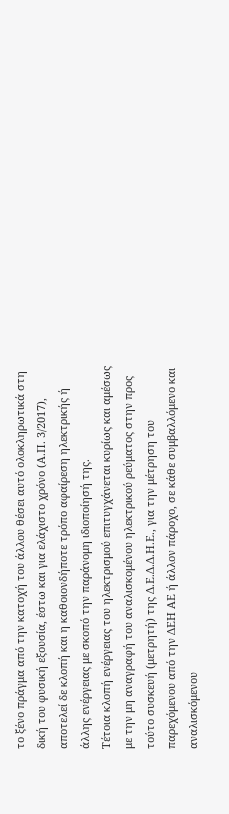το ξένο πράγμα από την κατοχή του άλλου θέσει αυτό ολοκληρωτικά στη δική του φυσική εξουσία, έστω και για ελάχιστο χρόνο (Α.Π. 3/2017), αποτελεί δε κλοπή και η καθοιονδήποτε τρόπο αφαίρεση ηλεκτρικής ή άλλης ενέργειας με σκοπό την παράνομη ιδιοποίησή της.
Τέτοια κλοπή ενέργειας του ηλεκτρισμού επιτυγχάνεται κυρίως και αμέσως με την μη αναγραφή του αναλισκομένου ηλεκτρικού ρεύματος στην προς τούτο συσκευή (μετρητή) της Δ.Ε.Δ.Δ.Η.Ε., για την μέτρηση του παρεχόμενου από την ΔΕΗ ΑΕ ή άλλον πάροχο, σε κάθε συμβαλλόμενο και αναλισκόμενου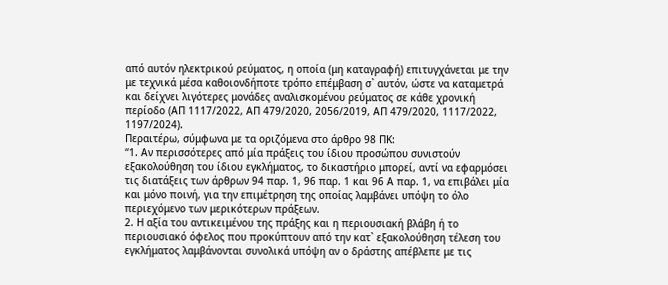από αυτόν ηλεκτρικού ρεύματος, η οποία (μη καταγραφή) επιτυγχάνεται με την με τεχνικά μέσα καθοιονδήποτε τρόπο επέμβαση σ` αυτόν, ώστε να καταμετρά και δείχνει λιγότερες μονάδες αναλισκομένου ρεύματος σε κάθε χρονική περίοδο (ΑΠ 1117/2022, ΑΠ 479/2020, 2056/2019, ΑΠ 479/2020, 1117/2022, 1197/2024).
Περαιτέρω, σύμφωνα με τα οριζόμενα στο άρθρο 98 ΠΚ:
“1. Αν περισσότερες από μία πράξεις του ίδιου προσώπου συνιστούν εξακολούθηση του ίδιου εγκλήματος, το δικαστήριο μπορεί, αντί να εφαρμόσει τις διατάξεις των άρθρων 94 παρ. 1, 96 παρ. 1 και 96 Α παρ. 1, να επιβάλει μία και μόνο ποινή, για την επιμέτρηση της οποίας λαμβάνει υπόψη το όλο περιεχόμενο των μερικότερων πράξεων.
2. Η αξία του αντικειμένου της πράξης και η περιουσιακή βλάβη ή το περιουσιακό όφελος που προκύπτουν από την κατ` εξακολούθηση τέλεση του εγκλήματος λαμβάνονται συνολικά υπόψη αν ο δράστης απέβλεπε με τις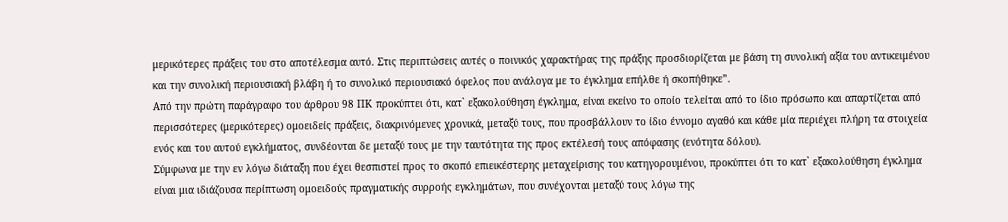μερικότερες πράξεις του στο αποτέλεσμα αυτό. Στις περιπτώσεις αυτές ο ποινικός χαρακτήρας της πράξης προσδιορίζεται με βάση τη συνολική αξία του αντικειμένου και την συνολική περιουσιακή βλάβη ή το συνολικό περιουσιακό όφελος που ανάλογα με το έγκλημα επήλθε ή σκοπήθηκε”.
Από την πρώτη παράγραφο του άρθρου 98 ΠΚ προκύπτει ότι, κατ` εξακολούθηση έγκλημα, είναι εκείνο το οποίο τελείται από το ίδιο πρόσωπο και απαρτίζεται από περισσότερες (μερικότερες) ομοειδείς πράξεις, διακρινόμενες χρονικά, μεταξύ τους, που προσβάλλουν το ίδιο έννομο αγαθό και κάθε μία περιέχει πλήρη τα στοιχεία ενός και του αυτού εγκλήματος, συνδέονται δε μεταξύ τους με την ταυτότητα της προς εκτέλεσή τους απόφασης (ενότητα δόλου).
Σύμφωνα με την εν λόγω διάταξη που έχει θεσπιστεί προς το σκοπό επιεικέστερης μεταχείρισης του κατηγορουμένου, προκύπτει ότι το κατ` εξακολούθηση έγκλημα είναι μια ιδιάζουσα περίπτωση ομοειδούς πραγματικής συρροής εγκλημάτων, που συνέχονται μεταξύ τους λόγω της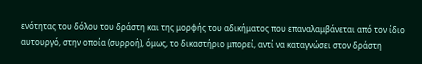ενότητας του δόλου του δράστη και της μορφής του αδικήματος που επαναλαμβάνεται από τον ίδιο αυτουργό, στην οποία (συρροή), όμως, το δικαστήριο μπορεί, αντί να καταγνώσει στον δράστη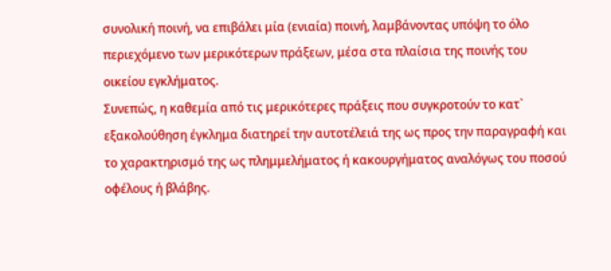συνολική ποινή, να επιβάλει μία (ενιαία) ποινή, λαμβάνοντας υπόψη το όλο περιεχόμενο των μερικότερων πράξεων, μέσα στα πλαίσια της ποινής του οικείου εγκλήματος.
Συνεπώς, η καθεμία από τις μερικότερες πράξεις που συγκροτούν το κατ` εξακολούθηση έγκλημα διατηρεί την αυτοτέλειά της ως προς την παραγραφή και το χαρακτηρισμό της ως πλημμελήματος ή κακουργήματος αναλόγως του ποσού οφέλους ή βλάβης.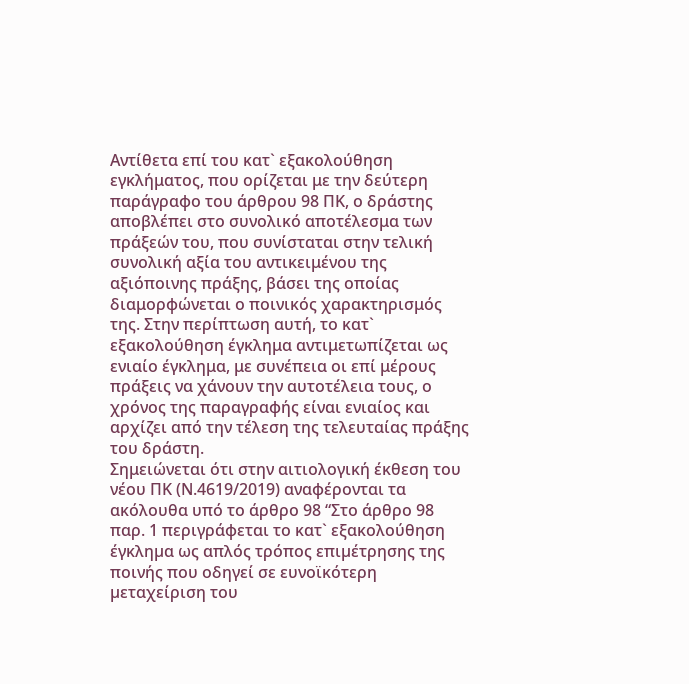Αντίθετα επί του κατ` εξακολούθηση εγκλήματος, που ορίζεται με την δεύτερη παράγραφο του άρθρου 98 ΠΚ, ο δράστης αποβλέπει στο συνολικό αποτέλεσμα των πράξεών του, που συνίσταται στην τελική συνολική αξία του αντικειμένου της αξιόποινης πράξης, βάσει της οποίας διαμορφώνεται ο ποινικός χαρακτηρισμός της. Στην περίπτωση αυτή, το κατ` εξακολούθηση έγκλημα αντιμετωπίζεται ως ενιαίο έγκλημα, με συνέπεια οι επί μέρους πράξεις να χάνουν την αυτοτέλεια τους, ο χρόνος της παραγραφής είναι ενιαίος και αρχίζει από την τέλεση της τελευταίας πράξης του δράστη.
Σημειώνεται ότι στην αιτιολογική έκθεση του νέου ΠΚ (Ν.4619/2019) αναφέρονται τα ακόλουθα υπό το άρθρο 98 “Στο άρθρο 98 παρ. 1 περιγράφεται το κατ` εξακολούθηση έγκληµα ως απλός τρόπος επιµέτρησης της ποινής που οδηγεί σε ευνοϊκότερη µεταχείριση του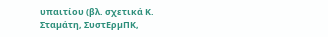υπαιτίου (βλ. σχετικά Κ. Σταµάτη, ΣυστΕρµΠΚ,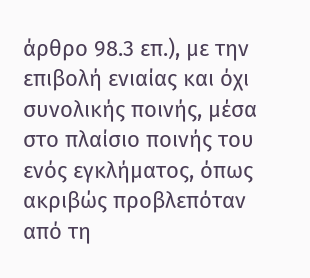άρθρο 98.3 επ.), µε την επιβολή ενιαίας και όχι συνολικής ποινής, µέσα στο πλαίσιο ποινής του ενός εγκλήµατος, όπως ακριβώς προβλεπόταν από τη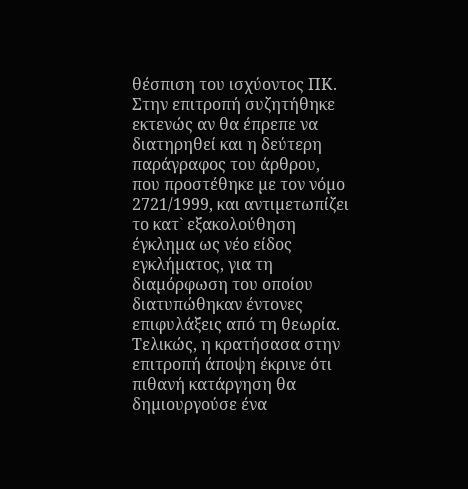θέσπιση του ισχύοντος ΠΚ.
Στην επιτροπή συζητήθηκε εκτενώς αν θα έπρεπε να διατηρηθεί και η δεύτερη παράγραφος του άρθρου, που προστέθηκε µε τον νόµο 2721/1999, και αντιµετωπίζει το κατ` εξακολούθηση έγκληµα ως νέο είδος εγκλήµατος, για τη διαµόρφωση του οποίου διατυπώθηκαν έντονες επιφυλάξεις από τη θεωρία. Τελικώς, η κρατήσασα στην επιτροπή άποψη έκρινε ότι πιθανή κατάργηση θα δηµιουργούσε ένα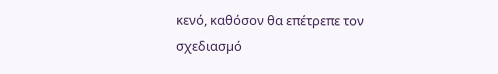κενό, καθόσον θα επέτρεπε τον σχεδιασµό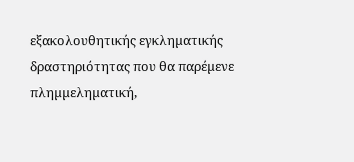εξακολουθητικής εγκληµατικής δραστηριότητας που θα παρέµενε πληµµεληµατική,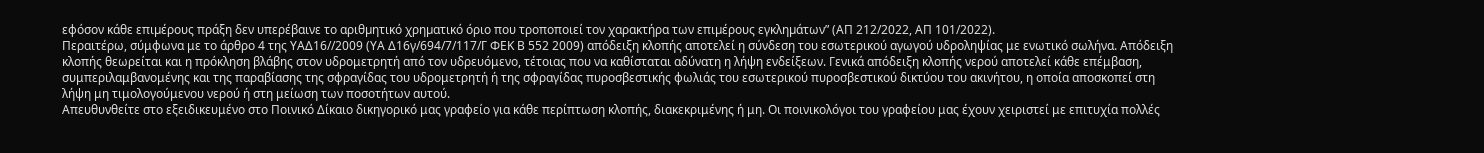εφόσον κάθε επιµέρους πράξη δεν υπερέβαινε το αριθµητικό χρηµατικό όριο που τροποποιεί τον χαρακτήρα των επιµέρους εγκληµάτων” (ΑΠ 212/2022, ΑΠ 101/2022).
Περαιτέρω, σύμφωνα με το άρθρο 4 της ΥΑΔ16//2009 (ΥΑ Δ16γ/694/7/117/Γ ΦΕΚ Β 552 2009) απόδειξη κλοπής αποτελεί η σύνδεση του εσωτερικού αγωγού υδροληψίας με ενωτικό σωλήνα. Απόδειξη κλοπής θεωρείται και η πρόκληση βλάβης στον υδρομετρητή από τον υδρευόμενο, τέτοιας που να καθίσταται αδύνατη η λήψη ενδείξεων. Γενικά απόδειξη κλοπής νερού αποτελεί κάθε επέμβαση, συμπεριλαμβανομένης και της παραβίασης της σφραγίδας του υδρομετρητή ή της σφραγίδας πυροσβεστικής φωλιάς του εσωτερικού πυροσβεστικού δικτύου του ακινήτου, η οποία αποσκοπεί στη λήψη μη τιμολογούμενου νερού ή στη μείωση των ποσοτήτων αυτού.
Απευθυνθείτε στο εξειδικευμένο στο Ποινικό Δίκαιο δικηγορικό μας γραφείο για κάθε περίπτωση κλοπής, διακεκριμένης ή μη. Οι ποινικολόγοι του γραφείου μας έχουν χειριστεί με επιτυχία πολλές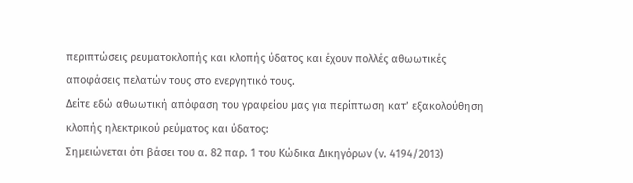περιπτώσεις ρευματοκλοπής και κλοπής ύδατος και έχουν πολλές αθωωτικές αποφάσεις πελατών τους στο ενεργητικό τους.
Δείτε εδώ αθωωτική απόφαση του γραφείου μας για περίπτωση κατ’ εξακολούθηση κλοπής ηλεκτρικού ρεύματος και ύδατος:
Σημειώνεται ότι βάσει του α. 82 παρ. 1 του Κώδικα Δικηγόρων (ν. 4194/2013)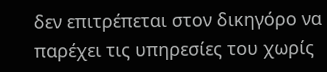δεν επιτρέπεται στον δικηγόρο να παρέχει τις υπηρεσίες του χωρίς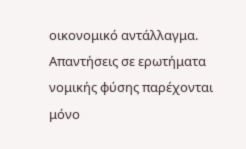οικονομικό αντάλλαγμα. Απαντήσεις σε ερωτήματα νομικής φύσης παρέχονται μόνο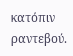κατόπιν ραντεβού.